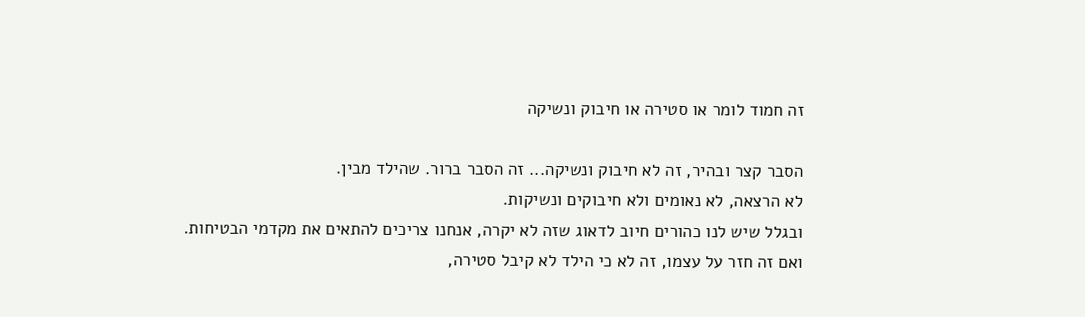זה חמוד לומר או סטירה או חיבוק ונשיקה

הסבר קצר ובהיר, זה לא חיבוק ונשיקה... זה הסבר ברור. שהילד מבין.
לא הרצאה, לא נאומים ולא חיבוקים ונשיקות.
ובגלל שיש לנו כהורים חיוב לדאוג שזה לא יקרה, אנחנו צריכים להתאים את מקדמי הבטיחות.
ואם זה חזר על עצמו, זה לא כי הילד לא קיבל סטירה,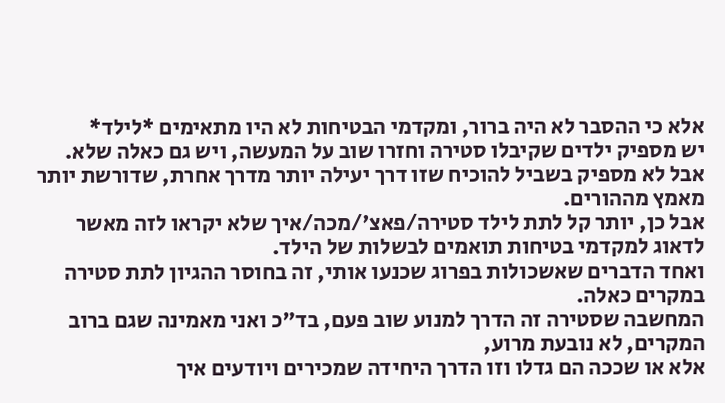אלא כי ההסבר לא היה ברור, ומקדמי הבטיחות לא היו מתאימים *לילד*
יש מספיק ילדים שקיבלו סטירה וחזרו שוב על המעשה, ויש גם כאלה שלא. אבל לא מספיק בשביל להוכיח שזו דרך יעילה יותר מדרך אחרת, שדורשת יותר מאמץ מההורים.
אבל כן, יותר קל לתת לילד סטירה/פאצ'/מכה/איך שלא יקראו לזה מאשר לדאוג למקדמי בטיחות תואמים לבשלות של הילד.
ואחד הדברים שאשכולות בפרוג שכנעו אותי, זה בחוסר ההגיון לתת סטירה במקרים כאלה.
המחשבה שסטירה זה הדרך למנוע שוב פעם, בד"כ ואני מאמינה שגם ברוב המקרים, לא נובעת מרוע,
אלא או שככה הם גדלו וזו הדרך היחידה שמכירים ויודעים איך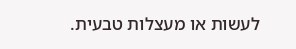לעשות או מעצלות טבעית.